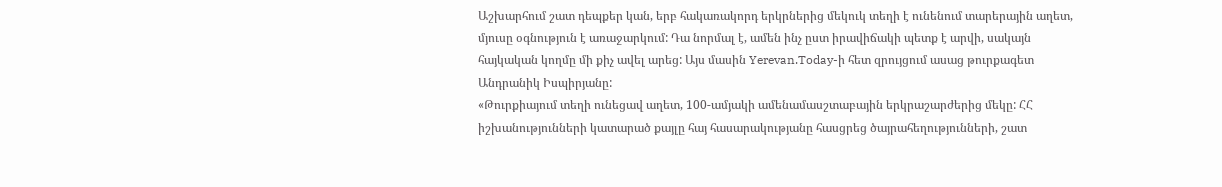Աշխարհում շատ դեպքեր կան, երբ հակառակորդ երկրներից մեկուկ տեղի է ունենում տարերային աղետ, մյուսը օգնություն է առաջարկում: Դա նորմալ է, ամեն ինչ ըստ իրավիճակի պետք է արվի, սակայն հայկական կողմը մի քիչ ավել արեց: Այս մասին Yerevan.Today-ի հետ զրույցում ասաց թուրքագետ Անդրանիկ Իսպիրյանը:
«Թուրքիայում տեղի ունեցավ աղետ, 100-ամյակի ամենամասշտաբային երկրաշարժերից մեկը: ՀՀ իշխանությունների կատարած քայլը հայ հասարակությանը հասցրեց ծայրահեղությունների, շատ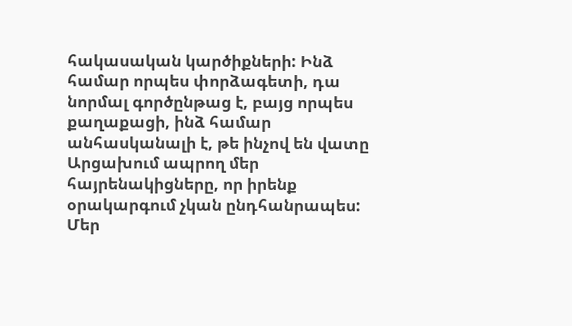հակասական կարծիքների: Ինձ համար որպես փորձագետի, դա նորմալ գործընթաց է, բայց որպես քաղաքացի, ինձ համար անհասկանալի է, թե ինչով են վատը Արցախում ապրող մեր հայրենակիցները, որ իրենք օրակարգում չկան ընդհանրապես:
Մեր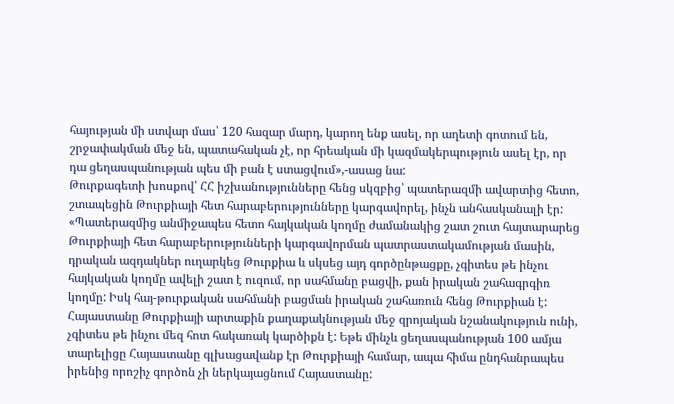հայության մի ստվար մաս՝ 120 հազար մարդ, կարող ենք ասել, որ աղետի գոտում են, շրջափակման մեջ են, պատահական չէ, որ հրեական մի կազմակերպություն ասել էր, որ դա ցեղասպանության պես մի բան է ստացվում»,-ասաց նա:
Թուրքագետի խոսքով՝ ՀՀ իշխանությունները հենց սկզբից՝ պատերազմի ավարտից հետո, շտապեցին Թուրքիայի հետ հարաբերությունները կարգավորել, ինչն անհասկանալի էր:
«Պատերազմից անմիջապես հետո հայկական կողմը ժամանակից շատ շուտ հայտարարեց Թուրքիայի հետ հարաբերությունների կարգավորման պատրաստակամության մասին, դրական ազդակներ ուղարկեց Թուրքիա և սկսեց այդ գործընթացքը, չգիտես թե ինչու հայկական կողմը ավելի շատ է ուզում, որ սահմանը բացվի, քան իրական շահագրգիռ կողմը: Իսկ հայ-թուրքական սահմանի բացման իրական շահառուն հենց Թուրքիան է:
Հայաստանը Թուրքիայի արտաքին քաղաքակնության մեջ զրոյական նշանակություն ունի, չգիտես թե ինչու մեզ հոտ հակառակ կարծիքն է: Եթե մինչև ցեղասպանության 100 ամյա տարելիցը Հայաստանը գլխացավանք էր Թուրքիայի համար, ապա հիմա ընդհանրապես իրենից որոշիչ գործոն չի ներկայացնում Հայաստանը: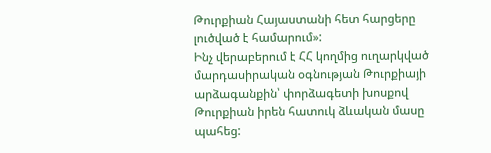Թուրքիան Հայաստանի հետ հարցերը լուծված է համարում»:
Ինչ վերաբերում է ՀՀ կողմից ուղարկված մարդասիրական օգնության Թուրքիայի արձագանքին՝ փորձագետի խոսքով Թուրքիան իրեն հատուկ ձևական մասը պահեց: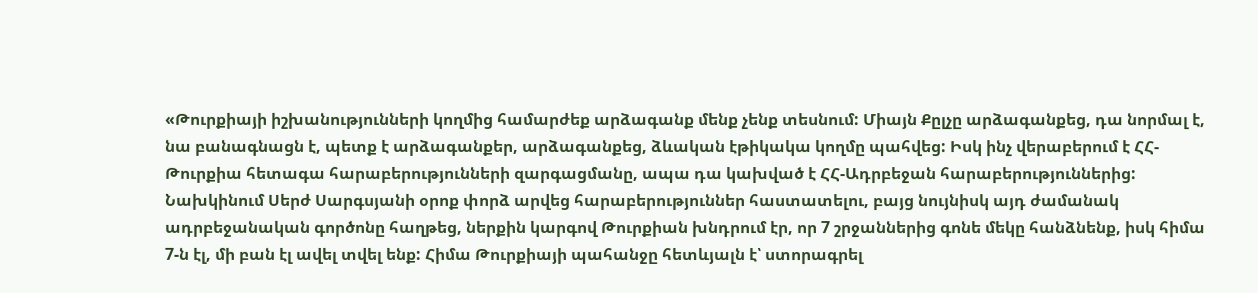«Թուրքիայի իշխանությունների կողմից համարժեք արձագանք մենք չենք տեսնում: Միայն Քըլչը արձագանքեց, դա նորմալ է, նա բանագնացն է, պետք է արձագանքեր, արձագանքեց, ձևական էթիկակա կողմը պահվեց: Իսկ ինչ վերաբերում է ՀՀ-Թուրքիա հետագա հարաբերությունների զարգացմանը, ապա դա կախված է ՀՀ-Ադրբեջան հարաբերություններից:
Նախկինում Սերժ Սարգսյանի օրոք փորձ արվեց հարաբերություններ հաստատելու, բայց նույնիսկ այդ ժամանակ ադրբեջանական գործոնը հաղթեց, ներքին կարգով Թուրքիան խնդրում էր, որ 7 շրջաններից գոնե մեկը հանձնենք, իսկ հիմա 7-ն էլ, մի բան էլ ավել տվել ենք: Հիմա Թուրքիայի պահանջը հետևյալն է՝ ստորագրել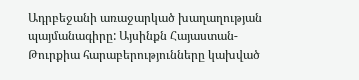Ադրբեջանի առաջարկած խաղաղության պայմանագիրը: Այսինքն Հայաստան-Թուրքիա հարաբերությունները կախված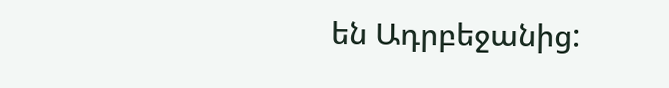են Ադրբեջանից: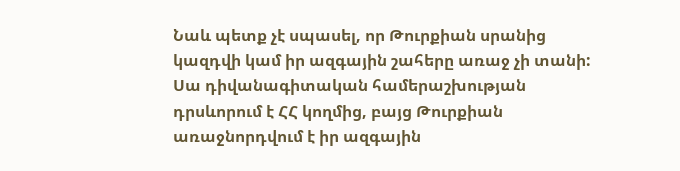Նաև պետք չէ սպասել, որ Թուրքիան սրանից կազդվի կամ իր ազգային շահերը առաջ չի տանի: Սա դիվանագիտական համերաշխության դրսևորում է ՀՀ կողմից, բայց Թուրքիան առաջնորդվում է իր ազգային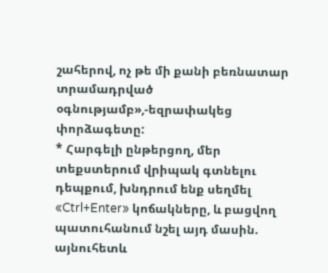շահերով, ոչ թե մի քանի բեռնատար տրամադրված օգնությամբ»,-եզրափակեց փորձագետը:
* Հարգելի ընթերցող, մեր տեքստերում վրիպակ գտնելու դեպքում, խնդրում ենք սեղմել «Ctrl+Enter» կոճակները, և բացվող պատուհանում նշել այդ մասին. այնուհետև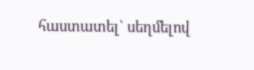հաստատել` սեղմելով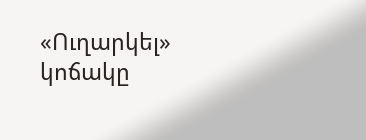«Ուղարկել» կոճակը